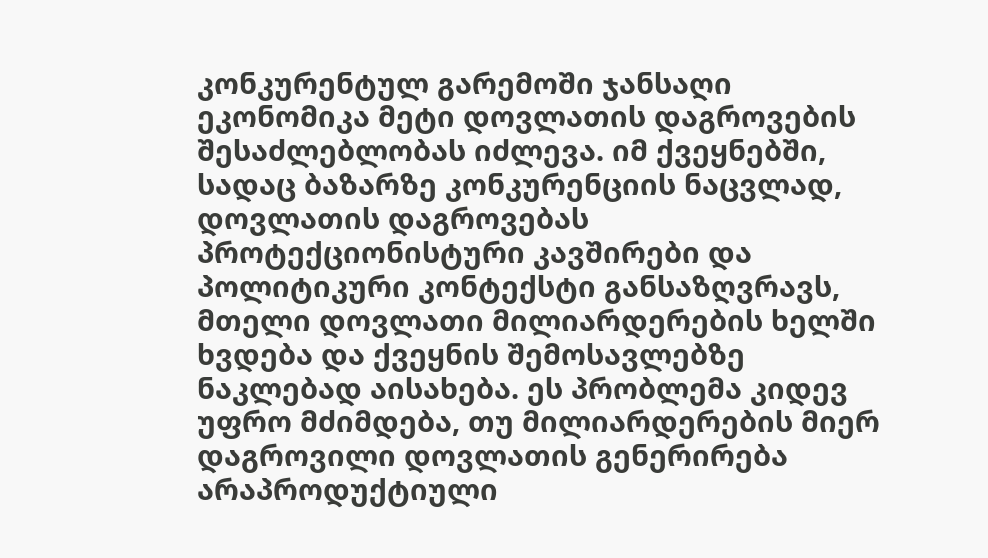კონკურენტულ გარემოში ჯანსაღი ეკონომიკა მეტი დოვლათის დაგროვების შესაძლებლობას იძლევა. იმ ქვეყნებში, სადაც ბაზარზე კონკურენციის ნაცვლად, დოვლათის დაგროვებას პროტექციონისტური კავშირები და პოლიტიკური კონტექსტი განსაზღვრავს, მთელი დოვლათი მილიარდერების ხელში ხვდება და ქვეყნის შემოსავლებზე ნაკლებად აისახება. ეს პრობლემა კიდევ უფრო მძიმდება, თუ მილიარდერების მიერ დაგროვილი დოვლათის გენერირება არაპროდუქტიული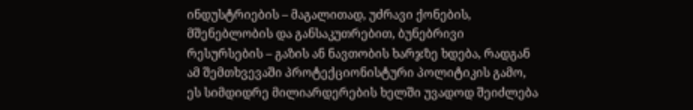ინდუსტრიების – მაგალითად, უძრავი ქონების, მშენებლობის და განსაკუთრებით, ბუნებრივი რესურსების – გაზის ან ნავთობის ხარჯზე ხდება, რადგან ამ შემთხვევაში პროტექციონისტური პოლიტიკის გამო, ეს სიმდიდრე მილიარდერების ხელში უვადოდ შეიძლება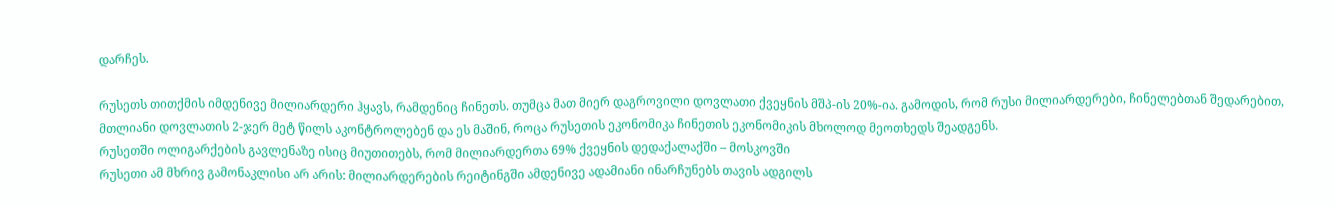დარჩეს.

რუსეთს თითქმის იმდენივე მილიარდერი ჰყავს, რამდენიც ჩინეთს. თუმცა მათ მიერ დაგროვილი დოვლათი ქვეყნის მშპ-ის 20%-ია. გამოდის, რომ რუსი მილიარდერები, ჩინელებთან შედარებით, მთლიანი დოვლათის 2-ჯერ მეტ წილს აკონტროლებენ და ეს მაშინ, როცა რუსეთის ეკონომიკა ჩინეთის ეკონომიკის მხოლოდ მეოთხედს შეადგენს.
რუსეთში ოლიგარქების გავლენაზე ისიც მიუთითებს, რომ მილიარდერთა 69% ქვეყნის დედაქალაქში – მოსკოვში
რუსეთი ამ მხრივ გამონაკლისი არ არის: მილიარდერების რეიტინგში ამდენივე ადამიანი ინარჩუნებს თავის ადგილს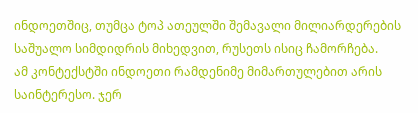ინდოეთშიც, თუმცა ტოპ ათეულში შემავალი მილიარდერების საშუალო სიმდიდრის მიხედვით, რუსეთს ისიც ჩამორჩება.
ამ კონტექსტში ინდოეთი რამდენიმე მიმართულებით არის საინტერესო. ჯერ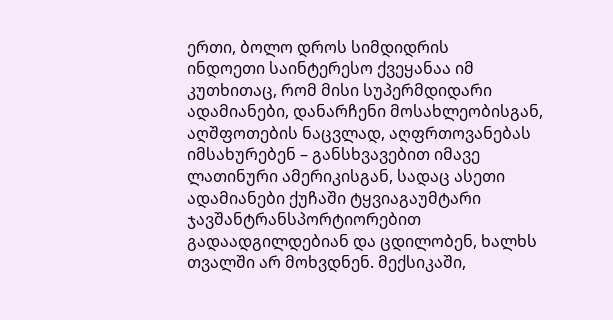ერთი, ბოლო დროს სიმდიდრის
ინდოეთი საინტერესო ქვეყანაა იმ კუთხითაც, რომ მისი სუპერმდიდარი ადამიანები, დანარჩენი მოსახლეობისგან, აღშფოთების ნაცვლად, აღფრთოვანებას იმსახურებენ – განსხვავებით იმავე ლათინური ამერიკისგან, სადაც ასეთი ადამიანები ქუჩაში ტყვიაგაუმტარი ჯავშანტრანსპორტიორებით გადაადგილდებიან და ცდილობენ, ხალხს თვალში არ მოხვდნენ. მექსიკაში,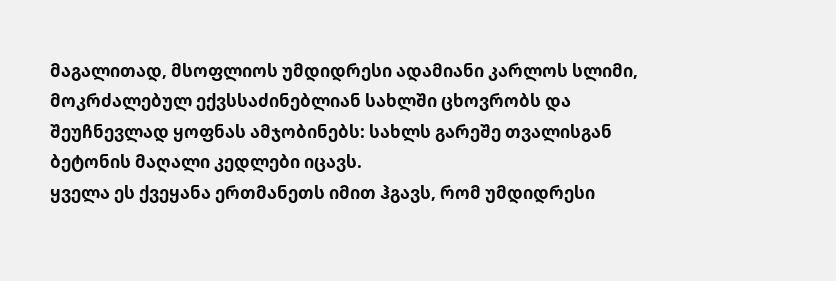მაგალითად, მსოფლიოს უმდიდრესი ადამიანი კარლოს სლიმი, მოკრძალებულ ექვსსაძინებლიან სახლში ცხოვრობს და შეუჩნევლად ყოფნას ამჯობინებს: სახლს გარეშე თვალისგან ბეტონის მაღალი კედლები იცავს.
ყველა ეს ქვეყანა ერთმანეთს იმით ჰგავს, რომ უმდიდრესი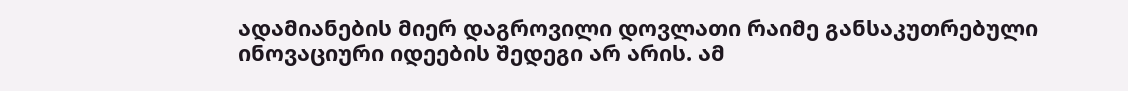ადამიანების მიერ დაგროვილი დოვლათი რაიმე განსაკუთრებული ინოვაციური იდეების შედეგი არ არის. ამ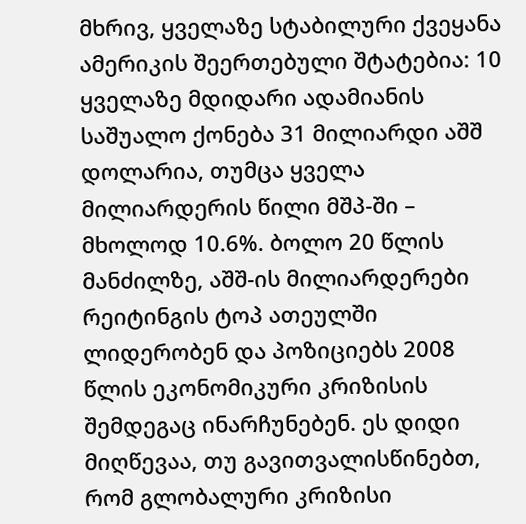მხრივ, ყველაზე სტაბილური ქვეყანა ამერიკის შეერთებული შტატებია: 10 ყველაზე მდიდარი ადამიანის საშუალო ქონება 31 მილიარდი აშშ დოლარია, თუმცა ყველა მილიარდერის წილი მშპ-ში – მხოლოდ 10.6%. ბოლო 20 წლის მანძილზე, აშშ-ის მილიარდერები რეიტინგის ტოპ ათეულში ლიდერობენ და პოზიციებს 2008 წლის ეკონომიკური კრიზისის შემდეგაც ინარჩუნებენ. ეს დიდი მიღწევაა, თუ გავითვალისწინებთ, რომ გლობალური კრიზისი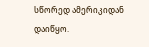სწორედ ამერიკიდან დაიწყო.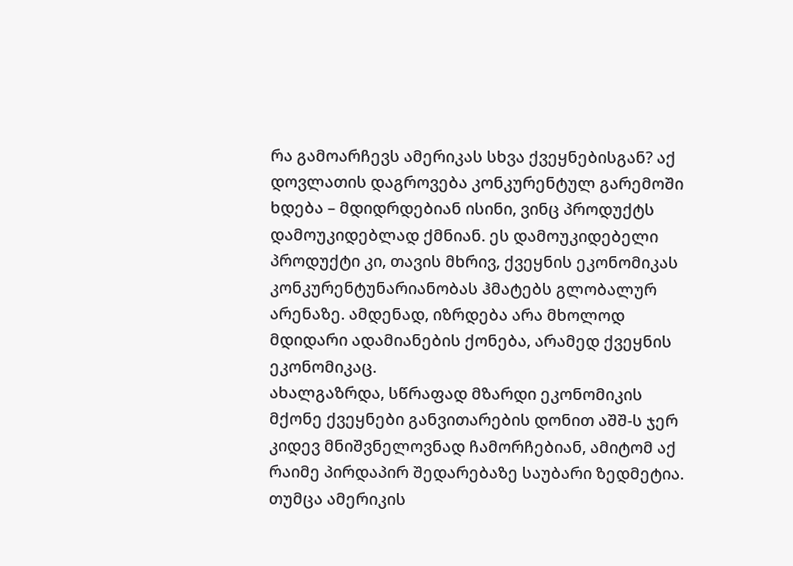რა გამოარჩევს ამერიკას სხვა ქვეყნებისგან? აქ დოვლათის დაგროვება კონკურენტულ გარემოში ხდება – მდიდრდებიან ისინი, ვინც პროდუქტს დამოუკიდებლად ქმნიან. ეს დამოუკიდებელი პროდუქტი კი, თავის მხრივ, ქვეყნის ეკონომიკას კონკურენტუნარიანობას ჰმატებს გლობალურ არენაზე. ამდენად, იზრდება არა მხოლოდ მდიდარი ადამიანების ქონება, არამედ ქვეყნის ეკონომიკაც.
ახალგაზრდა, სწრაფად მზარდი ეკონომიკის მქონე ქვეყნები განვითარების დონით აშშ-ს ჯერ კიდევ მნიშვნელოვნად ჩამორჩებიან, ამიტომ აქ რაიმე პირდაპირ შედარებაზე საუბარი ზედმეტია. თუმცა ამერიკის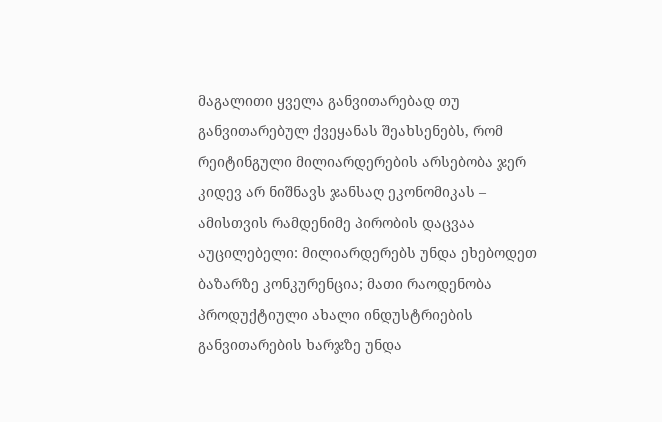მაგალითი ყველა განვითარებად თუ განვითარებულ ქვეყანას შეახსენებს, რომ რეიტინგული მილიარდერების არსებობა ჯერ კიდევ არ ნიშნავს ჯანსაღ ეკონომიკას – ამისთვის რამდენიმე პირობის დაცვაა აუცილებელი: მილიარდერებს უნდა ეხებოდეთ ბაზარზე კონკურენცია; მათი რაოდენობა პროდუქტიული ახალი ინდუსტრიების განვითარების ხარჯზე უნდა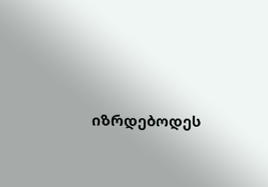იზრდებოდეს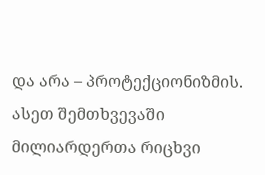და არა – პროტექციონიზმის. ასეთ შემთხვევაში მილიარდერთა რიცხვი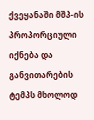ქვეყანაში მშპ-ის პროპორციული იქნება და განვითარების ტემპს მხოლოდ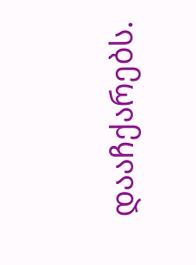დააჩქარებს.